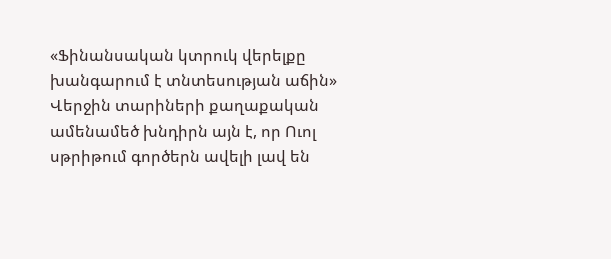«Ֆինանսական կտրուկ վերելքը խանգարում է տնտեսության աճին»
Վերջին տարիների քաղաքական ամենամեծ խնդիրն այն է, որ Ուոլ սթրիթում գործերն ավելի լավ են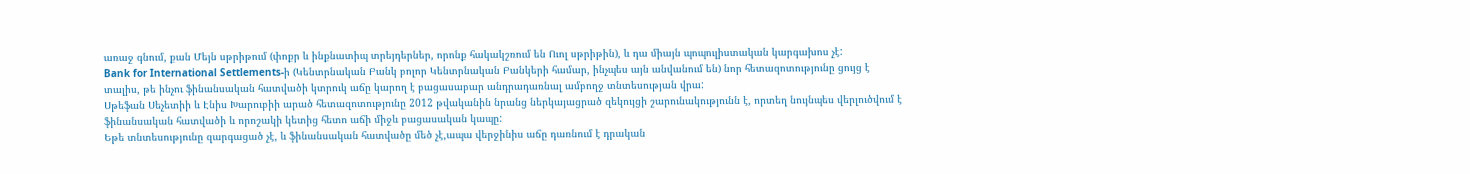առաջ գնում, քան Մեյն սթրիթում (փոքր և ինքնատիպ տրեյդերներ, որոնք հակակշռում են Ուոլ սթրիթին), և դա միայն պոպուլիստական կարգախոս չէ:
Bank for International Settlements-ի (Կենտրնական Բանկ բոլոր Կենտրնական Բանկերի համար, ինչպես այն անվանում են) նոր հետազոտությունը ցույց է տալիս, թե ինչու ֆինանսական հատվածի կտրուկ աճը կարող է բացասաբար անդրադառնալ ամբողջ տնտեսության վրա:
Սթեֆան Սեչետիի և Էնիս Խարուբիի արած հետազոտությունը 2012 թվականին նրանց ներկայացրած զեկույցի շարունակությունն է, որտեղ նույնպես վերլուծվում է ֆինանսական հատվածի և որոշակի կետից հետո աճի միջև բացասական կապը:
Եթե տնտեսությունը զարգացած չէ, և ֆինանսական հատվածը մեծ չէ,ապա վերջինիս աճը դառնում է դրական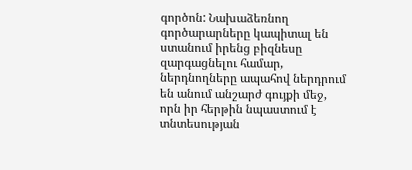գործոն: Նախաձեռնող գործարարները կապիտալ են ստանում իրենց բիզնեսը զարգացնելու համար, ներդնողները ապահով ներդրում են անում անշարժ գույքի մեջ, որն իր հերթին նպաստում է տնտեսության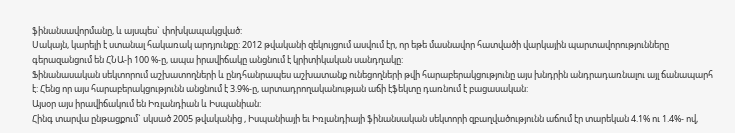ֆինանսավորմանը, և այսպես` փոխկապակցված:
Սակայն, կարելի է ստանալ հակառակ արդյունքը: 2012 թվականի զեկույցում ասվում էր, որ եթե մասնավոր հատվածի վարկային պարտավորությունները գերազանցում են ՀՆԱ-ի 100 %-ը, ապա իրավիճակը անցնում է կրիտիկական սանդղակը:
Ֆինանասական սեկտորում աշխատողների և ընդհանրապես աշխատանք ունեցողների թվի հարաբերակցությունը այս խնդրին անդրադառնալու այլ ճանապարհ է: Հենց որ այս հարաբերակցությունն անցնում է 3.9%-ը, արտադրողականության աճի էֆեկտը դառնում է բացասական:
Այսօր այս իրավիճակում են Իռլանդիան և Իսպանիան:
Հինգ տարվա ընթացքում` սկսած 2005 թվականից , Իսպանիայի եւ Իռլանդիայի ֆինանսական սեկտորի զբաղվածությունն աճում էր տարեկան 4.1% ու 1.4%- ով,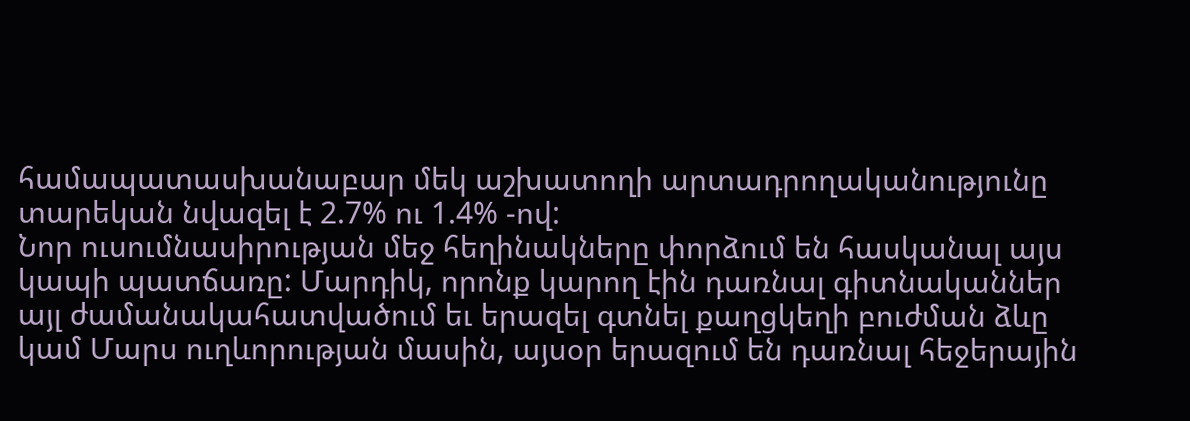համապատասխանաբար մեկ աշխատողի արտադրողականությունը տարեկան նվազել է 2.7% ու 1.4% -ով:
Նոր ուսումնասիրության մեջ հեղինակները փորձում են հասկանալ այս կապի պատճառը: Մարդիկ, որոնք կարող էին դառնալ գիտնականներ այլ ժամանակահատվածում եւ երազել գտնել քաղցկեղի բուժման ձևը կամ Մարս ուղևորության մասին, այսօր երազում են դառնալ հեջերային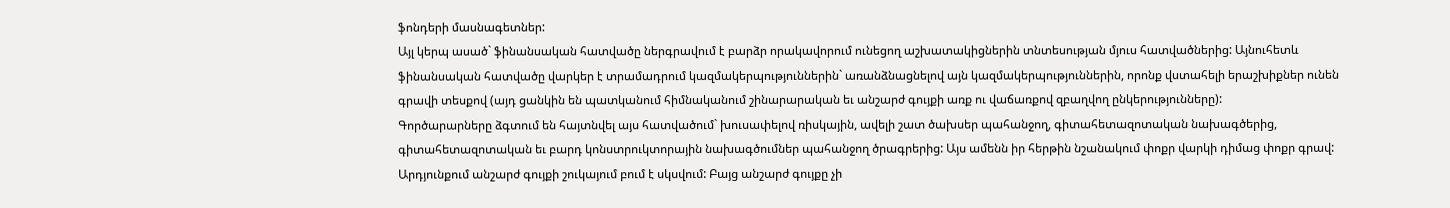ֆոնդերի մասնագետներ:
Այլ կերպ ասած` ֆինանսական հատվածը ներգրավում է բարձր որակավորում ունեցող աշխատակիցներին տնտեսության մյուս հատվածներից: Այնուհետև ֆինանսական հատվածը վարկեր է տրամադրում կազմակերպություններին` առանձնացնելով այն կազմակերպություններին, որոնք վստահելի երաշխիքներ ունեն գրավի տեսքով (այդ ցանկին են պատկանում հիմնականում շինարարական եւ անշարժ գույքի առք ու վաճառքով զբաղվող ընկերությունները):
Գործարարները ձգտում են հայտնվել այս հատվածում` խուսափելով ռիսկային, ավելի շատ ծախսեր պահանջող, գիտահետազոտական նախագծերից, գիտահետազոտական եւ բարդ կոնստրուկտորային նախագծումներ պահանջող ծրագրերից: Այս ամենն իր հերթին նշանակում փոքր վարկի դիմաց փոքր գրավ:
Արդյունքում անշարժ գույքի շուկայում բում է սկսվում: Բայց անշարժ գույքը չի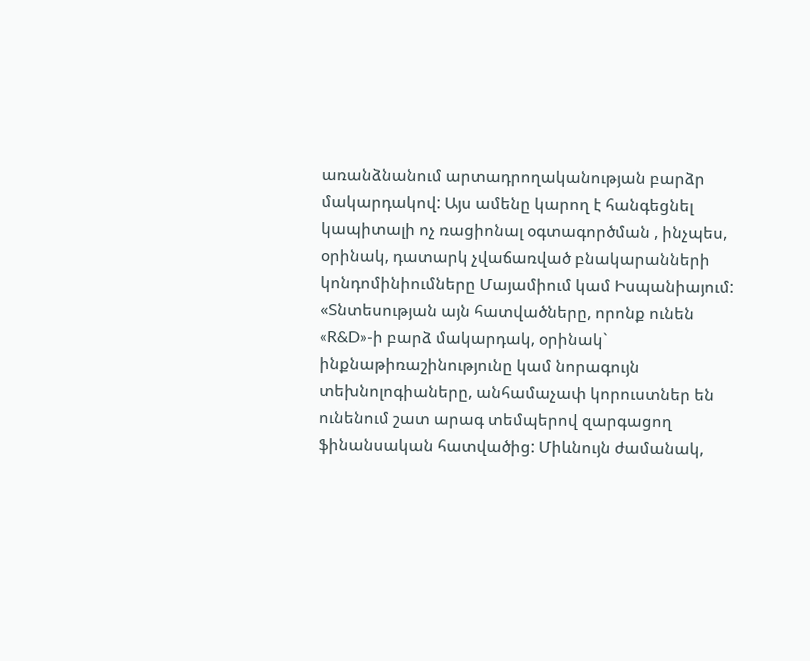առանձնանում արտադրողականության բարձր մակարդակով: Այս ամենը կարող է հանգեցնել կապիտալի ոչ ռացիոնալ օգտագործման , ինչպես, օրինակ, դատարկ չվաճառված բնակարանների կոնդոմինիումները Մայամիում կամ Իսպանիայում:
«Տնտեսության այն հատվածները, որոնք ունեն «R&D»-ի բարձ մակարդակ, օրինակ` ինքնաթիռաշինությունը կամ նորագույն տեխնոլոգիաները, անհամաչափ կորուստներ են ունենում շատ արագ տեմպերով զարգացող ֆինանսական հատվածից: Միևնույն ժամանակ,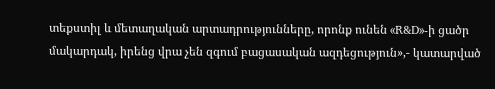տեքստիլ և մետաղական արտադրությունները, որոնք ունեն «R&D»-ի ցածր մակարդակ, իրենց վրա չեն զգում բացասական ազդեցություն»,- կատարված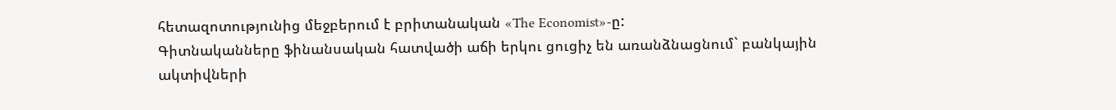հետազոտությունից մեջբերում է բրիտանական «The Economist»-ը:
Գիտնականները ֆինանսական հատվածի աճի երկու ցուցիչ են առանձնացնում` բանկային ակտիվների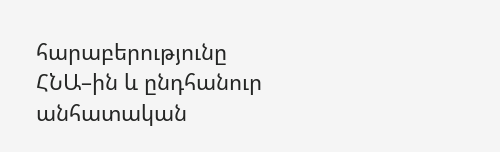հարաբերությունը ՀՆԱ–ին և ընդհանուր անհատական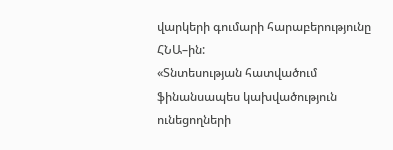վարկերի գումարի հարաբերությունը ՀՆԱ–ին:
«Տնտեսության հատվածում ֆինանսապես կախվածություն ունեցողների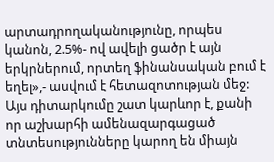արտադրողականությունը, որպես կանոն, 2.5%- ով ավելի ցածր է այն երկրներում, որտեղ ֆինանսական բում է եղել»,- ասվում է հետազոտության մեջ:
Այս դիտարկումը շատ կարևոր է, քանի որ աշխարհի ամենազարգացած տնտեսությունները կարող են միայն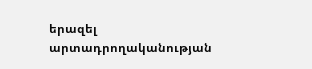երազել արտադրողականության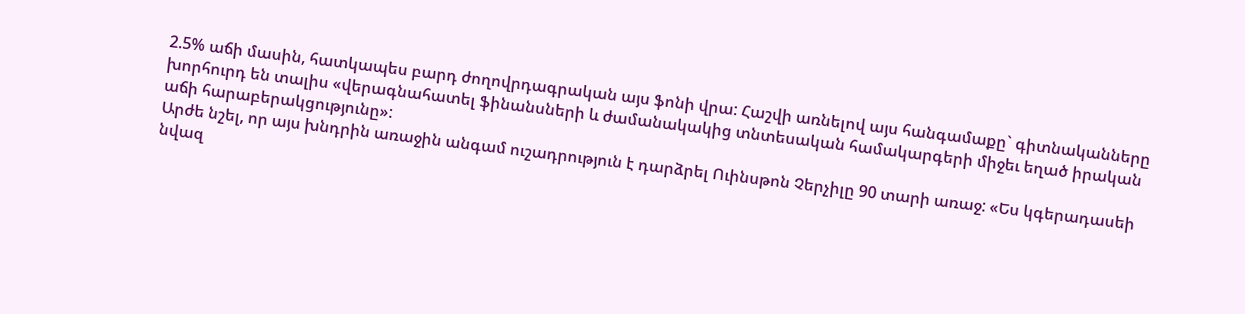2.5% աճի մասին, հատկապես բարդ ժողովրդագրական այս ֆոնի վրա: Հաշվի առնելով այս հանգամաքը` գիտնականները խորհուրդ են տալիս «վերագնահատել ֆինանսների և ժամանակակից տնտեսական համակարգերի միջեւ եղած իրական աճի հարաբերակցությունը»:
Արժե նշել, որ այս խնդրին առաջին անգամ ուշադրություն է դարձրել Ուինսթոն Չերչիլը 90 տարի առաջ: «Ես կգերադասեի նվազ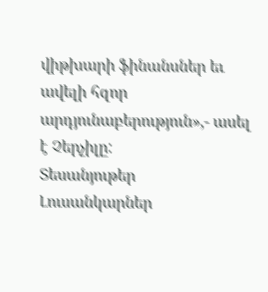վիթխարի ֆինանսներ եւ ավելի հզոր արդյունաբերություն»,- ասել է Չերչիլը:
Տեսանյութեր
Լուսանկարներ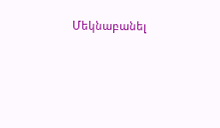Մեկնաբանել